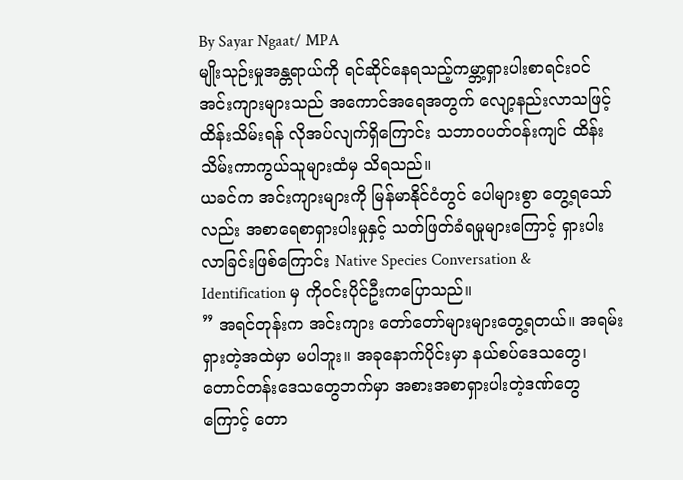By Sayar Ngaat/ MPA
မျိုးသုဉ်းမှုအန္တရာယ်ကို ရင်ဆိုင်နေရသည့်ကမ္ဘာ့ရှားပါးစာရင်းဝင် အင်းကျားများသည် အကောင်အရေအတွက် လျော့နည်းလာသဖြင့် ထိန်းသိမ်းရန် လိုအပ်လျက်ရှိကြောင်း သဘာဝပတ်ဝန်းကျင် ထိန်းသိမ်းကာကွယ်သူများထံမှ သိရသည်။
ယခင်က အင်းကျားများကို မြန်မာနိုင်ငံတွင် ပေါများစွာ တွေ့ရသော်လည်း အစာရေစာရှားပါးမှုနှင့် သတ်ဖြတ်ခံရမှုများကြောင့် ရှားပါးလာခြင်းဖြစ်ကြောင်း Native Species Conversation & Identification မှ ကိုဝင်းပိုင်ဦးကပြောသည်။
” အရင်တုန်းက အင်းကျား တော်တော်များများတွေ့ရတယ်။ အရမ်းရှားတဲ့အထဲမှာ မပါဘူး။ အခုနောက်ပိုင်းမှာ နယ်စပ်ဒေသတွေ၊ တောင်တန်းဒေသတွေဘက်မှာ အစားအစာရှားပါးတဲ့ဒဏ်တွေကြောင့် တော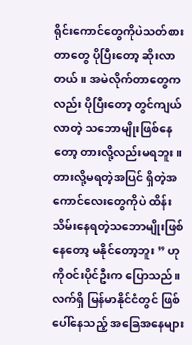ရိုင်းကောင်တွေကိုပဲသတ်စားတာတွေ ပိုပြီးတော့ ဆိုးလာတယ်။ အမဲလိုက်တာတွေကလည်း ပိုပြီးတော့ တွင်ကျယ်လာတဲ့ သဘောမျိုးဖြစ်နေတော့ တားလို့လည်းမရဘူး။ တားလို့မရတဲ့အပြင် ရှိတဲ့အကောင်လေးတွေကိုပဲ ထိန်းသိမ်းနေရတဲ့သဘောမျိုးဖြစ်နေတော့ မနိုင်တော့ဘူး ” ဟု ကိုဝင်းပိုင်ဦးက ပြောသည်။
လက်ရှိ မြန်မာနိုင်ငံတွင် ဖြစ်ပေါ်နေသည့် အခြေအနေများ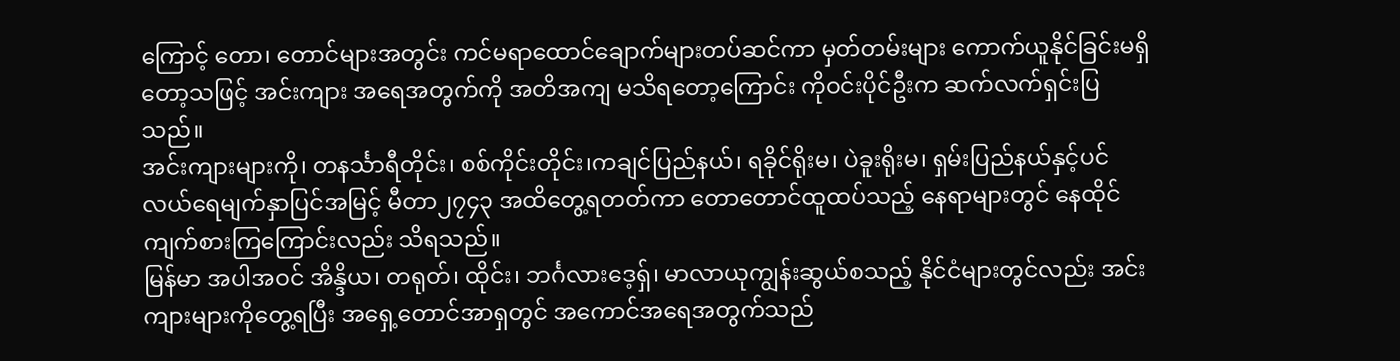ကြောင့် တော၊ တောင်များအတွင်း ကင်မရာထောင်ချောက်များတပ်ဆင်ကာ မှတ်တမ်းများ ကောက်ယူနိုင်ခြင်းမရှိတော့သဖြင့် အင်းကျား အရေအတွက်ကို အတိအကျ မသိရတော့ကြောင်း ကိုဝင်းပိုင်ဦးက ဆက်လက်ရှင်းပြသည်။
အင်းကျားများကို၊ တနင်္သာရီတိုင်း၊ စစ်ကိုင်းတိုင်း၊ကချင်ပြည်နယ်၊ ရခိုင်ရိုးမ၊ ပဲခူးရိုးမ၊ ရှမ်းပြည်နယ်နှင့်ပင်လယ်ရေမျက်နှာပြင်အမြင့် မီတာ၂၇၄၃ အထိတွေ့ရတတ်ကာ တောတောင်ထူထပ်သည့် နေရာများတွင် နေထိုင်ကျက်စားကြကြောင်းလည်း သိရသည်။
မြန်မာ အပါအဝင် အိန္ဒိယ၊ တရုတ်၊ ထိုင်း၊ ဘင်္ဂလားဒေ့ရှ်၊ မာလာယုကျွန်းဆွယ်စသည့် နိုင်ငံများတွင်လည်း အင်းကျားများကိုတွေ့ရပြီး အရှေ့တောင်အာရှတွင် အကောင်အရေအတွက်သည်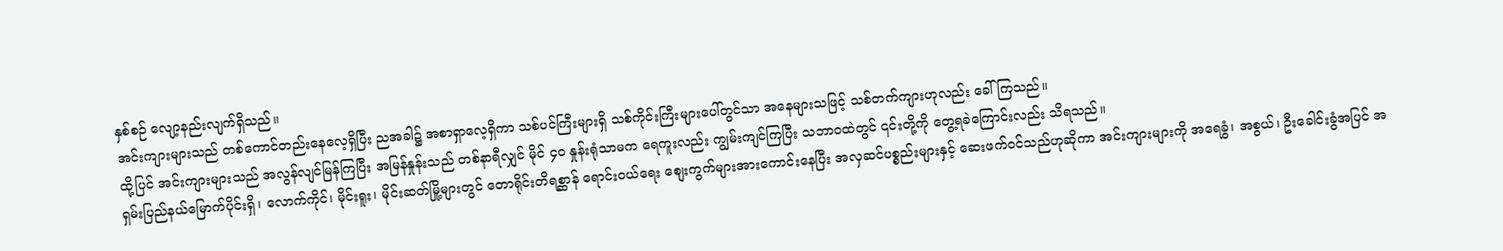နှစ်စဉ် လျော့နည်းလျက်ရှိသည်။
အင်းကျားများသည် တစ်ကောင်တည်းနေလေ့ရှိပြီး ညအခါ၌ အစာရှာလေ့ရှိကာ သစ်ပင်ကြီးများရှိ သစ်ကိုင်းကြီးများပေါ်တွင်သာ အနေများသဖြင့် သစ်တက်ကျားဟုလည်း ခေါ်ကြသည်။
ထို့ပြင် အင်းကျားများသည် အလွန်လျင်မြန်ကြပြီး အမြန်နှုန်းသည် တစ်နာရီလျှင် မိုင် ၄၀ နှုန်းရုံသာမက ရေကူးလည်း ကျွမ်းကျင်ကြပြီး သဘာဝထဲတွင် ၎င်းတို့ကို တွေ့ရခဲကြောင်းလည်း သိရသည်။
ရှမ်းပြည်နယ်မြောက်ပိုင်းရှိ၊ လောက်ကိုင်၊ မိုင်းရူး၊ မိုင်းဆတ်မြို့များတွင် တောရိုင်းတိရစ္ဆာန် ရောင်းဝယ်ရေး စျေးကွက်များအားကောင်းနေပြီး အလှဆင်ပစ္စည်းများနှင့် ဆေးဖက်ဝင်သည်ဟုဆိုကာ အင်းကျားများကို အရေခွံ၊ အစွယ်၊ ဦးခေါင်းခွံအပြင် အ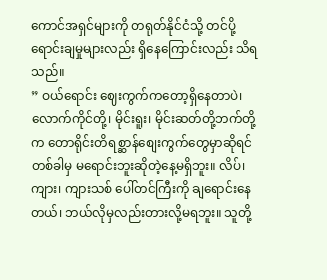ကောင်အရှင်များကို တရုတ်နိုင်ငံသို့ တင်ပို့ရောင်းချမှုများလည်း ရှိနေကြောင်းလည်း သိရသည်။
” ဝယ်ရောင်း ဈေးကွက်ကတော့ရှိနေတာပဲ၊ လောက်ကိုင်တို့၊ မိုင်းရူး၊ မိုင်းဆတ်တို့ဘက်တို့က တောရိုင်းတိရစ္ဆာန်စျေးကွက်တွေမှာဆိုရင် တစ်ခါမှ မရောင်းဘူးဆိုတဲ့နေ့မရှိဘူး။ လိပ်၊ ကျား၊ ကျားသစ် ပေါ်တင်ကြီးကို ချရောင်းနေတယ်၊ ဘယ်လိုမှလည်းတားလို့မရဘူး။ သူတို့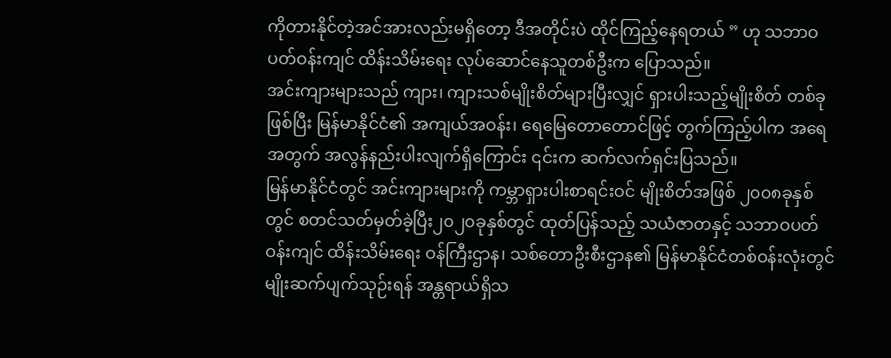ကိုတားနိုင်တဲ့အင်အားလည်းမရှိတော့ ဒီအတိုင်းပဲ ထိုင်ကြည့်နေရတယ် ” ဟု သဘာဝပတ်ဝန်းကျင် ထိန်းသိမ်းရေး လုပ်ဆောင်နေသူတစ်ဦးက ပြောသည်။
အင်းကျားများသည် ကျား၊ ကျားသစ်မျိုးစိတ်များပြီးလျှင် ရှားပါးသည့်မျိုးစိတ် တစ်ခုဖြစ်ပြီး မြန်မာနိုင်ငံ၏ အကျယ်အဝန်း၊ ရေမြေတောတောင်ဖြင့် တွက်ကြည့်ပါက အရေအတွက် အလွန်နည်းပါးလျက်ရှိကြောင်း ၎င်းက ဆက်လက်ရှင်းပြသည်။
မြန်မာနိုင်ငံတွင် အင်းကျားများကို ကမ္ဘာရှားပါးစာရင်းဝင် မျိုးစိတ်အဖြစ် ၂၀၀၈ခုနှစ်တွင် စတင်သတ်မှတ်ခဲ့ပြီး၂၀၂၀ခုနှစ်တွင် ထုတ်ပြန်သည့် သယံဇာတနှင့် သဘာဝပတ်ဝန်းကျင် ထိန်းသိမ်းရေး ဝန်ကြီးဌာန၊ သစ်တောဦးစီးဌာန၏ မြန်မာနိုင်ငံတစ်ဝန်းလုံးတွင် မျိုးဆက်ပျက်သုဉ်းရန် အန္တရာယ်ရှိသ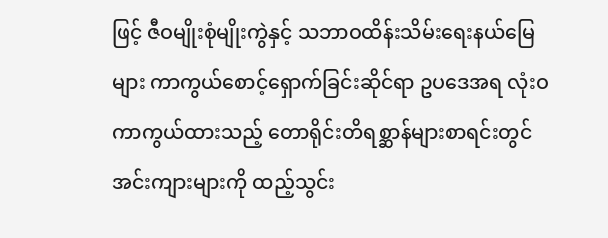ဖြင့် ဇီဝမျိုးစုံမျိုးကွဲနှင့် သဘာဝထိန်းသိမ်းရေးနယ်မြေများ ကာကွယ်စောင့်ရှောက်ခြင်းဆိုင်ရာ ဥပဒေအရ လုံးဝကာကွယ်ထားသည့် တောရိုင်းတိရစ္ဆာန်များစာရင်းတွင် အင်းကျားများကို ထည့်သွင်း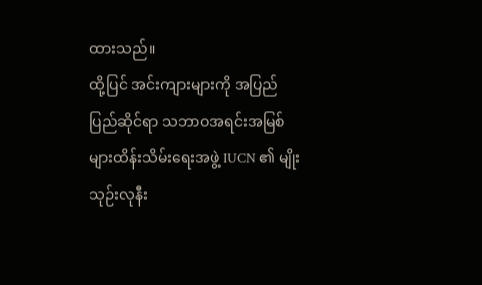ထားသည်။
ထို့ပြင် အင်းကျားများကို အပြည်ပြည်ဆိုင်ရာ သဘာဝအရင်းအမြစ်များထိန်းသိမ်းရေးအဖွဲ့ IUCN ၏ မျိုးသုဉ်းလုနီး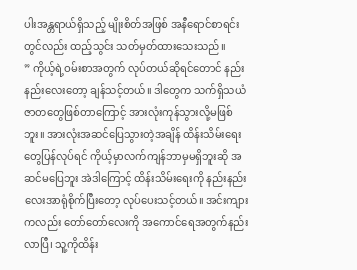ပါးအန္တရာယ်ရှိသည့် မျိုးစိတ်အဖြစ် အနီရောင်စာရင်းတွင်လည်း ထည့်သွင်း သတ်မှတ်ထားသေးသည်။
” ကိုယ့်ရဲ့ဝမ်းစာအတွက် လုပ်တယ်ဆိုရင်တောင် နည်းနည်းလေးတော့ ချန်သင့်တယ်။ ဒါတွေက သက်ရှိသယံဇာတတွေဖြစ်တာကြောင့် အားလုံးကုန်သွားလို့မဖြစ်ဘူး။ အားလုံးအဆင်ပြေသွားတဲ့အချိန် ထိန်းသိမ်းရေးတွေပြန်လုပ်ရင် ကိုယ့်မှာလက်ကျန်ဘာမှမရှိဘူးဆို အဆင်မပြေဘူး အဲဒါကြောင့် ထိန်းသိမ်းရေးကို နည်းနည်းလေးအာရုံစိုက်ပြီးတော့ လုပ်ပေးသင့်တယ်။ အင်းကျားကလည်း တော်တော်လေးကို အကောင်ရေအတွက်နည်းလာပြီ၊ သူ့ကိုထိန်း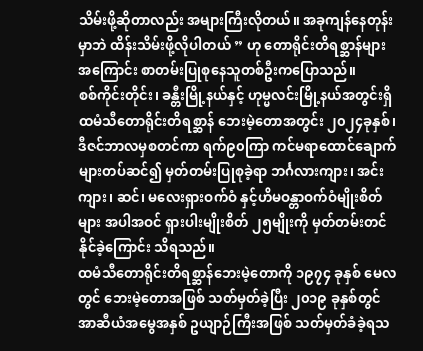သိမ်းဖို့ဆိုတာလည်း အများကြီးလိုတယ်။ အခုကျန်နေတုန်းမှာဘဲ ထိန်းသိမ်းဖို့လိုပါတယ် ” ဟု တောရိုင်းတိရစ္ဆာန်များအကြောင်း စာတမ်းပြုစုနေသူတစ်ဦးကပြောသည်။
စစ်ကိုင်းတိုင်း၊ ခန္တီးမြို့နယ်နှင့် ဟုမ္မလင်းမြို့နယ်အတွင်းရှိ ထမံသီတောရိုင်းတိရစ္ဆာန် ဘေးမဲ့တောအတွင်း ၂၀၂၄ခုနှစ်၊ဒီဇင်ဘာလမှစတင်ကာ ရက်၉၀ကြာ ကင်မရာထောင်ချောက်များတပ်ဆင်၍ မှတ်တမ်းပြုစုခဲ့ရာ ဘင်္ဂလားကျား၊ အင်းကျား၊ ဆင်၊ မလေးရှားဝက်ဝံ နှင့်ဟိမဝန္တာဝက်ဝံမျိုးစိတ်များ အပါအဝင် ရှားပါးမျိုးစိတ် ၂၅မျိုးကို မှတ်တမ်းတင်နိုင်ခဲ့ကြောင်း သိရသည်။
ထမံသီတောရိုင်းတိရစ္ဆာန်ဘေးမဲ့တောကို ၁၉၇၄ ခုနှစ် မေလတွင် ဘေးမဲ့တောအဖြစ် သတ်မှတ်ခဲ့ပြီး ၂၀၁၉ ခုနှစ်တွင် အာဆီယံအမွေအနှစ် ဥယျာဉ်ကြီးအဖြစ် သတ်မှတ်ခံခဲ့ရသ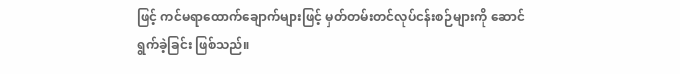ဖြင့် ကင်မရာထောက်ချောက်များဖြင့် မှတ်တမ်းတင်လုပ်ငန်းစဉ်များကို ဆောင်ရွက်ခဲ့ခြင်း ဖြစ်သည်။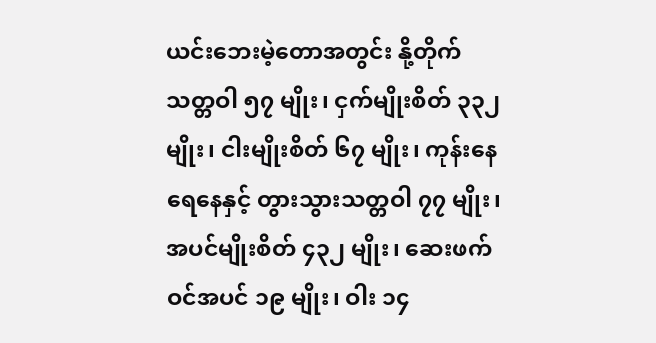ယင်းဘေးမဲ့တောအတွင်း နို့တိုက်သတ္တဝါ ၅၇ မျိုး၊ ငှက်မျိုးစိတ် ၃၃၂ မျိုး၊ ငါးမျိုးစိတ် ၆၇ မျိုး၊ ကုန်းနေရေနေနှင့် တွားသွားသတ္တဝါ ၇၇ မျိုး၊ အပင်မျိုးစိတ် ၄၃၂ မျိုး၊ ဆေးဖက်ဝင်အပင် ၁၉ မျိုး၊ ဝါး ၁၄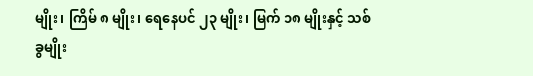မျိုး၊ ကြိမ် ၈ မျိုး၊ ရေနေပင် ၂၃ မျိုး၊ မြက် ၁၈ မျိုးနှင့် သစ်ခွမျိုး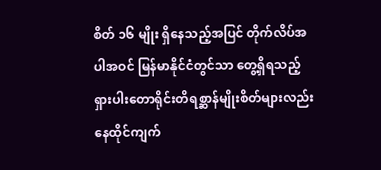စိတ် ၁၆ မျိုး ရှိနေသည့်အပြင် တိုက်လိပ်အပါအဝင် မြန်မာနိုင်ငံတွင်သာ တွေ့ရှိရသည့် ရှားပါးတောရိုင်းတိရစ္ဆာန်မျိုးစိတ်များလည်း နေထိုင်ကျက်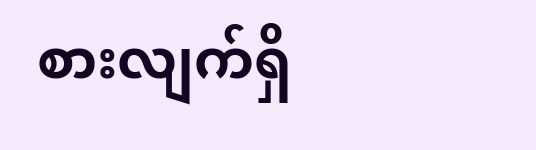စားလျက်ရှိ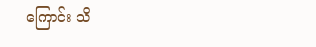ကြောင်း သိ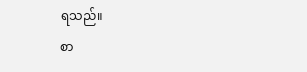ရသည်။
စာ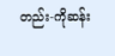တည်း-ကိုဆန်း